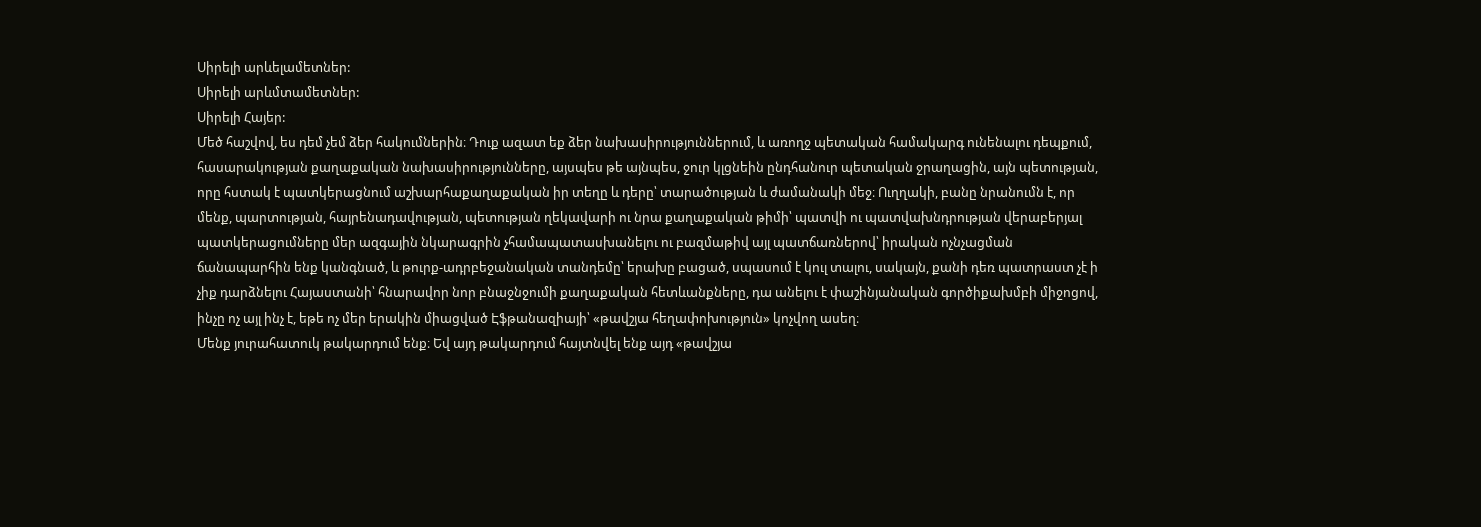Սիրելի արևելամետներ:
Սիրելի արևմտամետներ:
Սիրելի Հայեր:
Մեծ հաշվով, ես դեմ չեմ ձեր հակումներին։ Դուք ազատ եք ձեր նախասիրություններում, և առողջ պետական համակարգ ունենալու դեպքում, հասարակության քաղաքական նախասիրությունները, այսպես թե այնպես, ջուր կլցնեին ընդհանուր պետական ջրաղացին, այն պետության, որը հստակ է պատկերացնում աշխարհաքաղաքական իր տեղը և դերը՝ տարածության և ժամանակի մեջ։ Ուղղակի, բանը նրանումն է, որ մենք, պարտության, հայրենադավության, պետության ղեկավարի ու նրա քաղաքական թիմի՝ պատվի ու պատվախնդրության վերաբերյալ պատկերացումները մեր ազգային նկարագրին չհամապատասխանելու ու բազմաթիվ այլ պատճառներով՝ իրական ոչնչացման ճանապարհին ենք կանգնած, և թուրք-ադրբեջանական տանդեմը՝ երախը բացած, սպասում է կուլ տալու, սակայն, քանի դեռ պատրաստ չէ ի չիք դարձնելու Հայաստանի՝ հնարավոր նոր բնաջնջումի քաղաքական հետևանքները, դա անելու է փաշինյանական գործիքախմբի միջոցով, ինչը ոչ այլ ինչ է, եթե ոչ մեր երակին միացված Էֆթանազիայի՝ «թավշյա հեղափոխություն» կոչվող ասեղ։
Մենք յուրահատուկ թակարդում ենք։ Եվ այդ թակարդում հայտնվել ենք այդ «թավշյա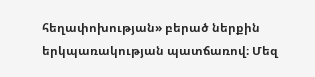հեղափոխության» բերած ներքին երկպառակության պատճառով։ Մեզ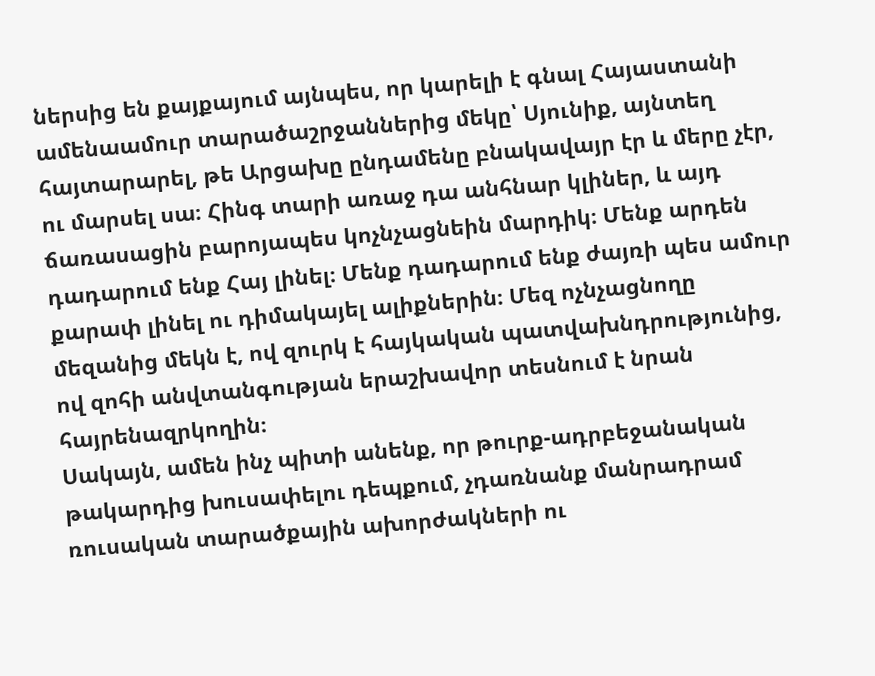ներսից են քայքայում այնպես, որ կարելի է գնալ Հայաստանի ամենաամուր տարածաշրջաններից մեկը՝ Սյունիք, այնտեղ հայտարարել, թե Արցախը ընդամենը բնակավայր էր և մերը չէր, ու մարսել սա։ Հինգ տարի առաջ դա անհնար կլիներ, և այդ ճառասացին բարոյապես կոչնչացնեին մարդիկ։ Մենք արդեն դադարում ենք Հայ լինել։ Մենք դադարում ենք ժայռի պես ամուր քարափ լինել ու դիմակայել ալիքներին։ Մեզ ոչնչացնողը մեզանից մեկն է, ով զուրկ է հայկական պատվախնդրությունից, ով զոհի անվտանգության երաշխավոր տեսնում է նրան հայրենազրկողին։
Սակայն, ամեն ինչ պիտի անենք, որ թուրք-ադրբեջանական թակարդից խուսափելու դեպքում, չդառնանք մանրադրամ ռուսական տարածքային ախորժակների ու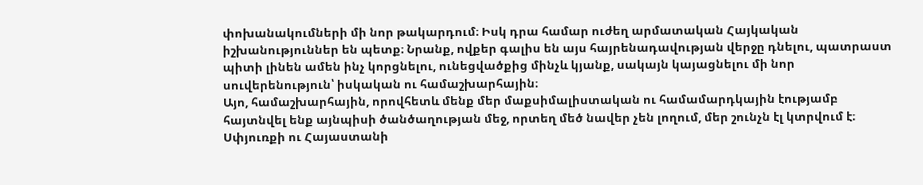փոխանակումների մի նոր թակարդում։ Իսկ դրա համար ուժեղ արմատական Հայկական իշխանություններ են պետք։ Նրանք, ովքեր գալիս են այս հայրենադավության վերջը դնելու, պատրաստ պիտի լինեն ամեն ինչ կորցնելու, ունեցվածքից մինչև կյանք, սակայն կայացնելու մի նոր սուվերենություն՝ իսկական ու համաշխարհային։
Այո, համաշխարհային, որովհետև մենք մեր մաքսիմալիստական ու համամարդկային էությամբ հայտնվել ենք այնպիսի ծանծաղության մեջ, որտեղ մեծ նավեր չեն լողում, մեր շունչն էլ կտրվում է։ Սփյուռքի ու Հայաստանի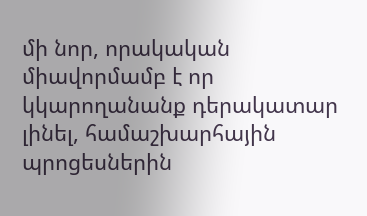մի նոր, որակական միավորմամբ է որ կկարողանանք դերակատար լինել, համաշխարհային պրոցեսներին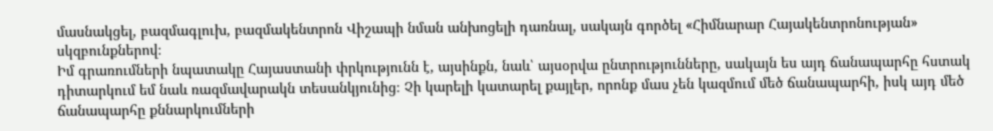մասնակցել, բազմագլուխ, բազմակենտրոն Վիշապի նման անխոցելի դառնալ, սակայն գործել «Հիմնարար Հայակենտրոնության» սկզբունքներով։
Իմ գրառումների նպատակը Հայաստանի փրկությունն է, այսինքն, նաև՝ այսօրվա ընտրությունները, սակայն ես այդ ճանապարհը հստակ դիտարկում եմ նաև ռազմավարակն տեսանկյունից։ Չի կարելի կատարել քայլեր, որոնք մաս չեն կազմում մեծ ճանապարհի, իսկ այդ մեծ ճանապարհը քննարկումների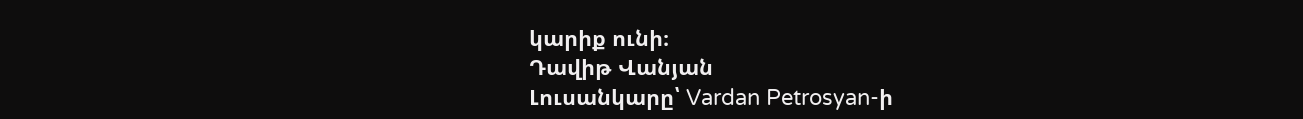կարիք ունի։
Դավիթ Վանյան
Լուսանկարը՝ Vardan Petrosyan-ի